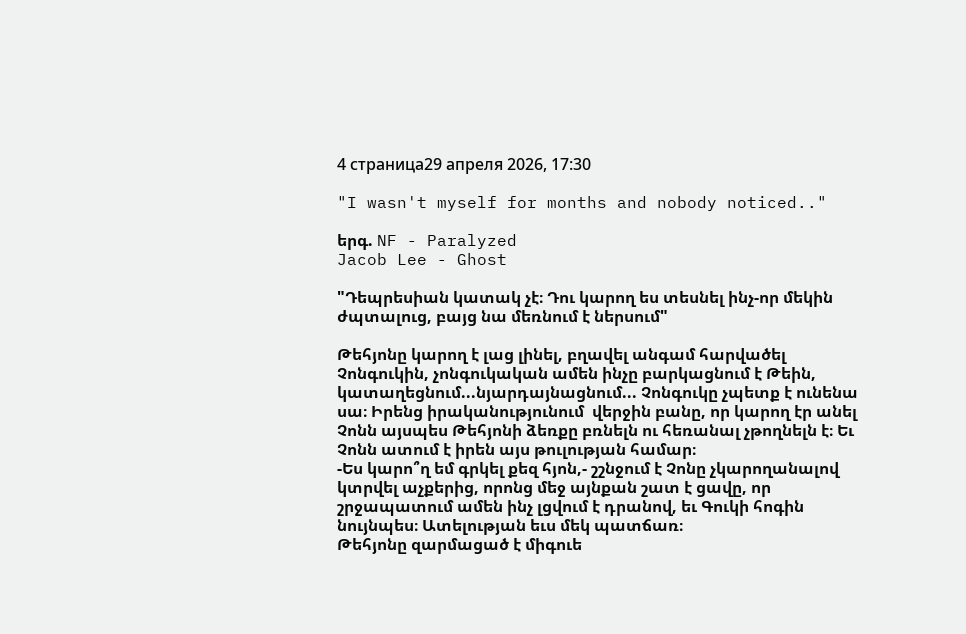4 страница29 апреля 2026, 17:30

"I wasn't myself for months and nobody noticed.."

երգ. NF - Paralyzed
Jacob Lee - Ghost

"Դեպրեսիան կատակ չէ։ Դու կարող ես տեսնել ինչ-որ մեկին ժպտալուց, բայց նա մեռնում է ներսում"

Թեհյոնը կարող է լաց լինել, բղավել անգամ հարվածել Չոնգուկին, չոնգուկական ամեն ինչը բարկացնում է Թեին, կատաղեցնում...նյարդայնացնում... Չոնգուկը չպետք է ունենա սա։ Իրենց իրականությունում  վերջին բանը, որ կարող էր անել Չոնն այսպես Թեհյոնի ձեռքը բռնելն ու հեռանալ չթողնելն է։ Եւ Չոնն ատում է իրեն այս թուլության համար։
-Ես կարո՞ղ եմ գրկել քեզ հյոն,- շշնջում է Չոնը չկարողանալով կտրվել աչքերից, որոնց մեջ այնքան շատ է ցավը, որ շրջապատում ամեն ինչ լցվում է դրանով, եւ Գուկի հոգին նույնպես։ Ատելության եւս մեկ պատճառ։
Թեհյոնը զարմացած է միգուե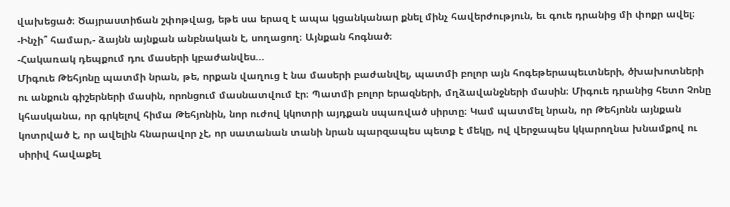վախեցած։ Ծայրաստիճան շփոթվաց, եթե սա երազ է ապա կցանկանար քնել մինչ հավերժություն, եւ գուե դրանից մի փոքր ավել։
-Ինչի՞ համար,- ձայնն այնքան անբնական է, սողացող։ Այնքան հոգնած։
-Հակառակ դեպքում դու մասերի կբաժանվես...
Միգուե Թեհյոնը պատմի նրան, թե, որքան վաղուց է նա մասերի բաժանվել, պատմի բոլոր այն հոգեթերապեւտների, ծխախոտների ու անքուն գիշերների մասին, որոնցում մասնատվում էր։ Պատմի բոլոր երազների, մղձավանջների մասին։ Միգուե դրանից հետո Չոնը կհասկանա, որ գրկելով հիմա Թեհյոնին, նոր ուժով կկոտրի այդքան սպառված սիրտը։ Կամ պատմել նրան, որ Թեհյոնն այնքան կոտրված է, որ ավելին հնարավոր չէ, որ սատանան տանի նրան պարզապես պետք է մեկը, ով վերջապես կկարողնա խնամքով ու սիրիվ հավաքել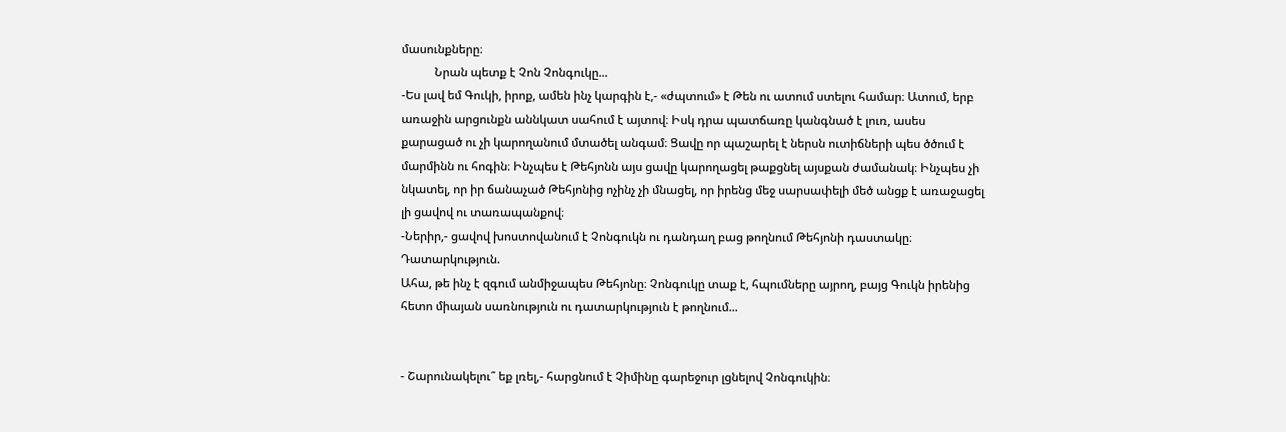մասունքները։
           Նրան պետք է Չոն Չոնգուկը...
-Ես լավ եմ Գուկի, իրոք, ամեն ինչ կարգին է,- «ժպտում» է Թեն ու ատում ստելու համար։ Ատում, երբ առաջին արցունքն աննկատ սահում է այտով։ Իսկ դրա պատճառը կանգնած է լուռ, ասես քարացած ու չի կարողանում մտածել անգամ։ Ցավը որ պաշարել է ներսն ուտիճների պես ծծում է մարմինն ու հոգին։ Ինչպես է Թեհյոնն այս ցավը կարողացել թաքցնել այսքան ժամանակ։ Ինչպես չի նկատել, որ իր ճանաչած Թեհյոնից ոչինչ չի մնացել, որ իրենց մեջ սարսափելի մեծ անցք է առաջացել լի ցավով ու տառապանքով։
-Ներիր,- ցավով խոստովանում է Չոնգուկն ու դանդաղ բաց թողնում Թեհյոնի դաստակը։
Դատարկություն.
Ահա, թե ինչ է զգում անմիջապես Թեհյոնը։ Չոնգուկը տաք է, հպումները այրող, բայց Գուկն իրենից հետո միայան սառնություն ու դատարկություն է թողնում...


- Շարունակելու՞ եք լռել,- հարցնում է Չիմինը գարեջուր լցնելով Չոնգուկին։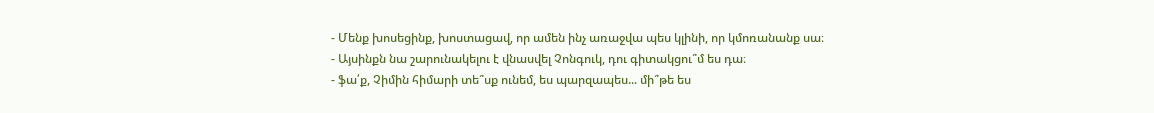- Մենք խոսեցինք, խոստացավ, որ ամեն ինչ առաջվա պես կլինի, որ կմոռանանք սա։
- Այսինքն նա շարունակելու է վնասվել Չոնգուկ, դու գիտակցու՞մ ես դա։
- ֆա՛ք, Չիմին հիմարի տե՞սք ունեմ, ես պարզապես... մի՞թե ես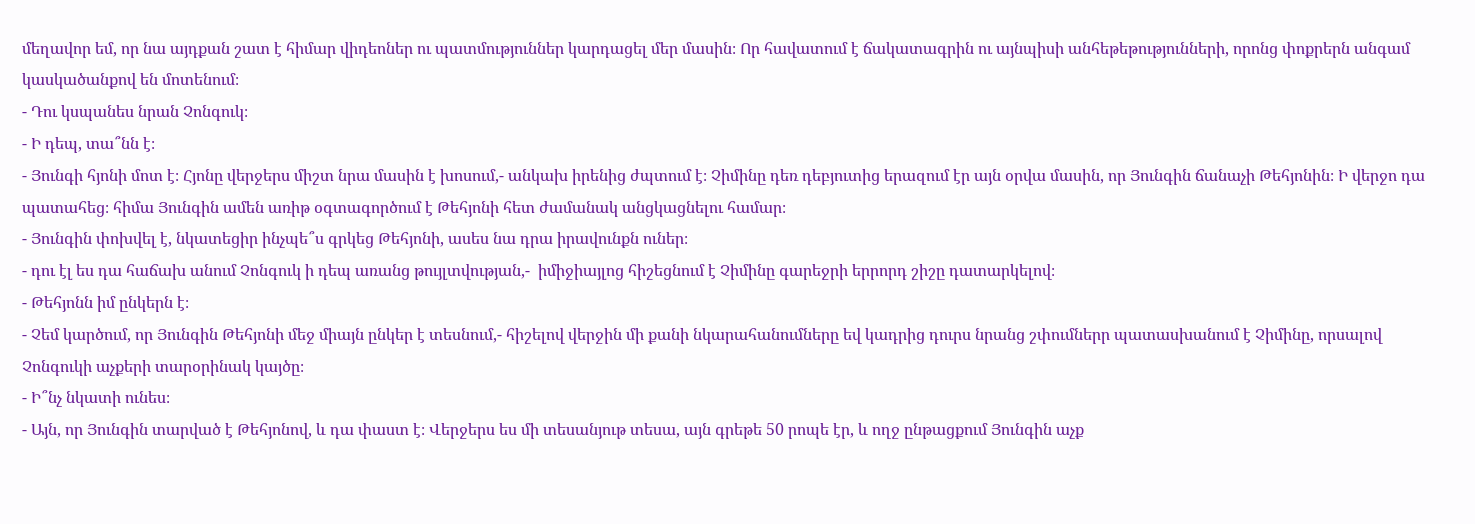մեղավոր եմ, որ նա այդքան շատ է հիմար վիդեոներ ու պատմություններ կարդացել մեր մասին։ Որ հավատում է ճակատագրին ու այնպիսի անհեթեթությունների, որոնց փոքրերն անգամ կասկածանքով են մոտենում։
- Դու կսպանես նրան Չոնգուկ։
- Ի դեպ, տա՞նն է։
- Յունգի հյոնի մոտ է։ Հյոնը վերջերս միշտ նրա մասին է խոսում,- անկախ իրենից ժպտում է։ Չիմինը դեռ դեբյուտից երազում էր այն օրվա մասին, որ Յունգին ճանաչի Թեհյոնին։ Ի վերջո դա պատահեց։ հիմա Յունգին ամեն առիթ օգտագործում է Թեհյոնի հետ ժամանակ անցկացնելու համար։
- Յունգին փոխվել է, նկատեցիր ինչպե՞ս գրկեց Թեհյոնի, ասես նա դրա իրավունքն ուներ։
- դու էլ ես դա հաճախ անում Չոնգուկ ի դեպ առանց թույլտվության,-  իմիջիայլոց հիշեցնում է Չիմինը գարեջրի երրորդ շիշը դատարկելով։
- Թեհյոնն իմ ընկերն է։
- Չեմ կարծում, որ Յունգին Թեհյոնի մեջ միայն ընկեր է տեսնում,- հիշելով վերջին մի քանի նկարահանումները եվ կադրից դուրս նրանց շփումներր պատասխանում է Չիմինը, որսալով Չոնգուկի աչքերի տարօրինակ կայծը։
- Ի՞նչ նկատի ունես։
- Այն, որ Յունգին տարված է Թեհյոնով, և դա փաստ է։ Վերջերս ես մի տեսանյութ տեսա, այն գրեթե 50 րոպե էր, և ողջ ընթացքում Յունգին աչք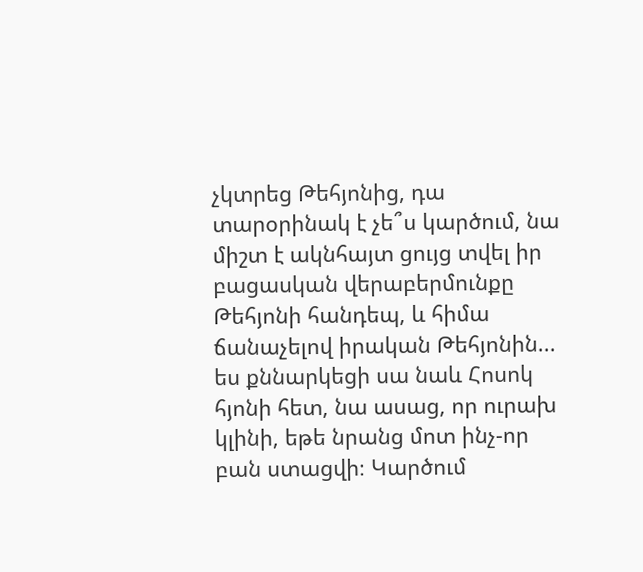չկտրեց Թեհյոնից, դա տարօրինակ է չե՞ս կարծում, նա միշտ է ակնհայտ ցույց տվել իր բացասկան վերաբերմունքը Թեհյոնի հանդեպ, և հիմա ճանաչելով իրական Թեհյոնին... ես քննարկեցի սա նաև Հոսոկ հյոնի հետ, նա ասաց, որ ուրախ կլինի, եթե նրանց մոտ ինչ-որ բան ստացվի։ Կարծում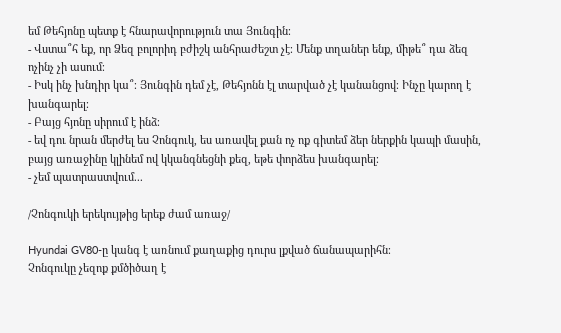եմ Թեհյոնը պետք է հնարավորություն տա Յունգին։
- Վստա՞հ եք, որ Ձեզ բոլորիդ բժիշկ անհրաժեշտ չէ։ Մենք տղաներ ենք, միթե՞ դա ձեզ ոչինչ չի ասում։
- Իսկ ինչ խնդիր կա՞։ Յունգին դեմ չէ, Թեհյոնն էլ տարված չէ կանանցով։ Ինչը կարող է խանգարել։
- Բայց հյոնը սիրում է ինձ։
- եվ դու նրան մերժել ես Չոնգուկ, ես առավել քան ոչ ոք գիտեմ ձեր ներքին կապի մասին, բայց առաջինը կլինեմ ով կկանգնեցնի քեզ, եթե փորձես խանգարել։
- չեմ պատրաստվում...

/Չոնգուկի երեկույթից երեք ժամ առաջ/

Hyundai GV80-ը կանգ է առնում քաղաքից դուրս լքված ճանապարիհն։
Չոնգուկը չեզոք քմծիծաղ է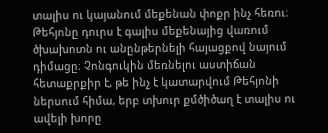տալիս ու կայանում մեքենան փոքր ինչ հեռու։ Թեհյոնը դուրս է գալիս մեքենայից վառում ծխախոտն ու անընթերնելի հայացքով նայում դիմացը։ Չոնգուկին մեռնելու աստիճան հետաքրքիր է, թե ինչ է կատարվում Թեհյոնի ներսում հիմա, երբ տխուր քմծիծաղ է տալիս ու ավելի խորը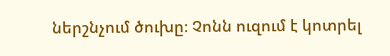ներշնչում ծուխը։ Չոնն ուզում է կոտրել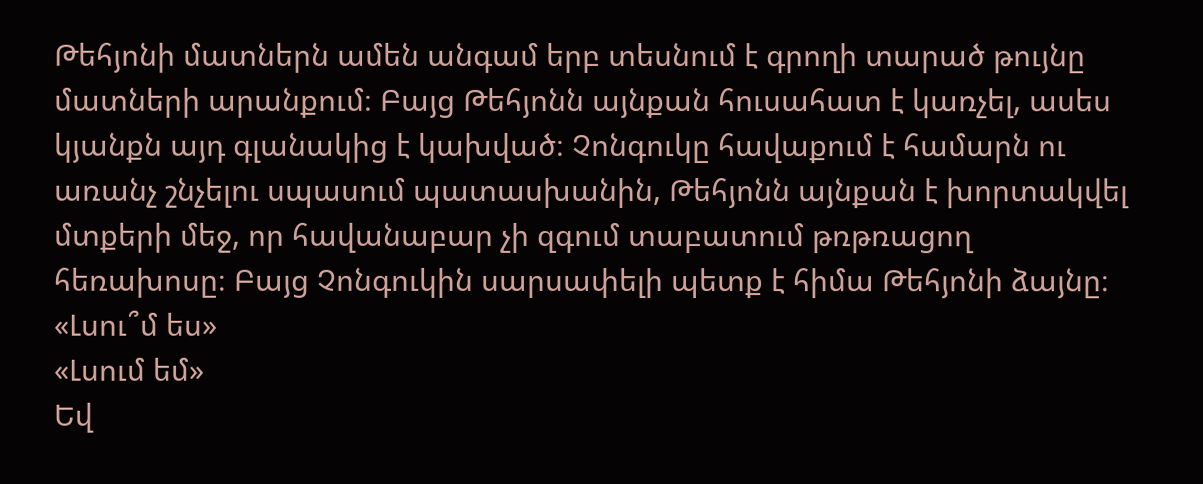Թեհյոնի մատներն ամեն անգամ երբ տեսնում է գրողի տարած թույնը մատների արանքում։ Բայց Թեհյոնն այնքան հուսահատ է կառչել, ասես կյանքն այդ գլանակից է կախված։ Չոնգուկը հավաքում է համարն ու առանչ շնչելու սպասում պատասխանին, Թեհյոնն այնքան է խորտակվել մտքերի մեջ, որ հավանաբար չի զգում տաբատում թռթռացող հեռախոսը։ Բայց Չոնգուկին սարսափելի պետք է հիմա Թեհյոնի ձայնը։
«Լսու՞մ ես»
«Լսում եմ»
Եվ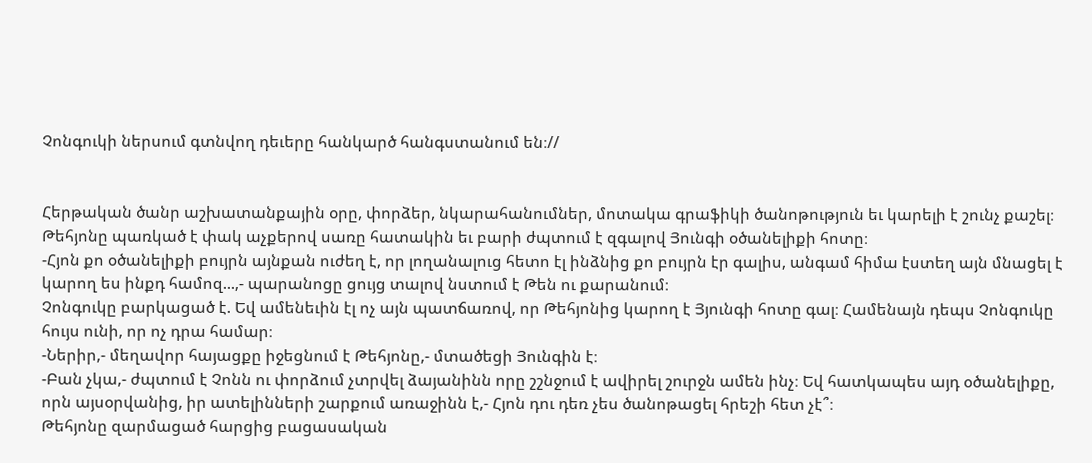Չոնգուկի ներսում գտնվող դեւերը հանկարծ հանգստանում են։//


Հերթական ծանր աշխատանքային օրը, փորձեր, նկարահանումներ, մոտակա գրաֆիկի ծանոթություն եւ կարելի է շունչ քաշել։
Թեհյոնը պառկած է փակ աչքերով սառը հատակին եւ բարի ժպտում է զգալով Յունգի օծանելիքի հոտը։
-Հյոն քո օծանելիքի բույրն այնքան ուժեղ է, որ լողանալուց հետո էլ ինձնից քո բույրն էր գալիս, անգամ հիմա էստեղ այն մնացել է կարող ես ինքդ համոզ...,- պարանոցը ցույց տալով նստում է Թեն ու քարանում։
Չոնգուկը բարկացած է. Եվ ամենեւին էլ ոչ այն պատճառով, որ Թեհյոնից կարող է Յյունգի հոտը գալ։ Համենայն դեպս Չոնգուկը հույս ունի, որ ոչ դրա համար։
-Ներիր,- մեղավոր հայացքը իջեցնում է Թեհյոնը,- մտածեցի Յունգին է։
-Բան չկա,- ժպտում է Չոնն ու փորձում չտրվել ձայանինն որը շշնջում է ավիրել շուրջն ամեն ինչ։ Եվ հատկապես այդ օծանելիքը, որն այսօրվանից, իր ատելինների շարքում առաջինն է,- Հյոն դու դեռ չես ծանոթացել հրեշի հետ չէ՞։
Թեհյոնը զարմացած հարցից բացասական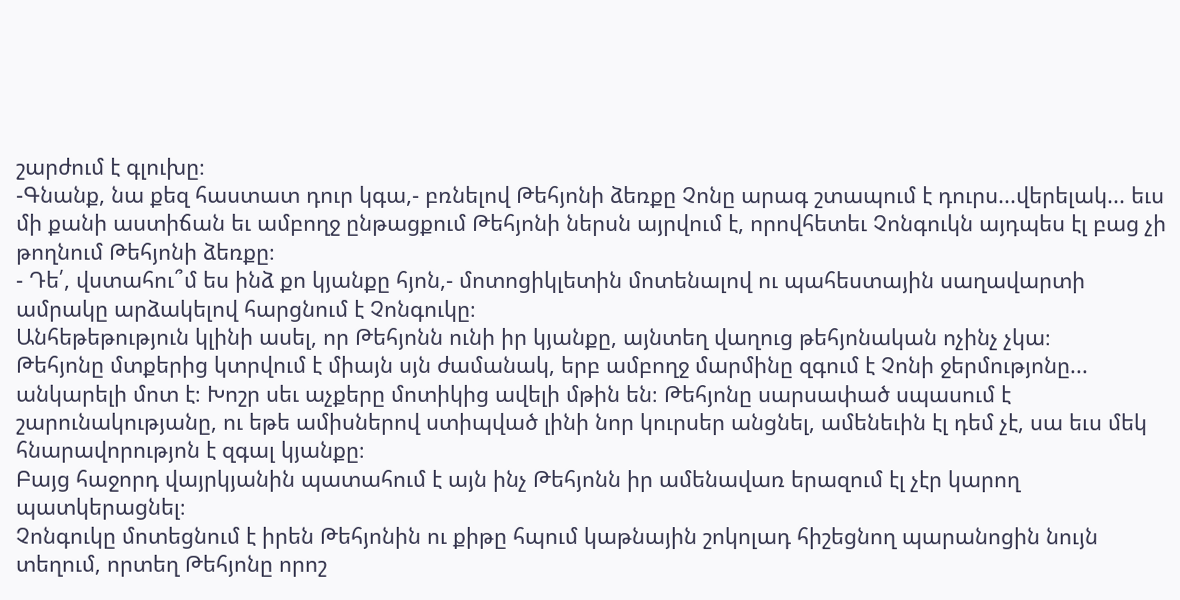շարժում է գլուխը։
-Գնանք, նա քեզ հաստատ դուր կգա,- բռնելով Թեհյոնի ձեռքը Չոնը արագ շտապում է դուրս...վերելակ... եւս մի քանի աստիճան եւ ամբողջ ընթացքում Թեհյոնի ներսն այրվում է, որովհետեւ Չոնգուկն այդպես էլ բաց չի թողնում Թեհյոնի ձեռքը։
- Դե՛, վստահու՞մ ես ինձ քո կյանքը հյոն,- մոտոցիկլետին մոտենալով ու պահեստային սաղավարտի ամրակը արձակելով հարցնում է Չոնգուկը։
Անհեթեթություն կլինի ասել, որ Թեհյոնն ունի իր կյանքը, այնտեղ վաղուց թեհյոնական ոչինչ չկա։
Թեհյոնը մտքերից կտրվում է միայն սյն ժամանակ, երբ ամբողջ մարմինը զգում է Չոնի ջերմությոնը... անկարելի մոտ է։ Խոշր սեւ աչքերը մոտիկից ավելի մթին են։ Թեհյոնը սարսափած սպասում է շարունակությանը, ու եթե ամիսներով ստիպված լինի նոր կուրսեր անցնել, ամենեւին էլ դեմ չէ, սա եւս մեկ հնարավորությոն է զգալ կյանքը։
Բայց հաջորդ վայրկյանին պատահում է այն ինչ Թեհյոնն իր ամենավառ երազում էլ չէր կարող պատկերացնել։
Չոնգուկը մոտեցնում է իրեն Թեհյոնին ու քիթը հպում կաթնային շոկոլադ հիշեցնող պարանոցին նույն տեղում, որտեղ Թեհյոնը որոշ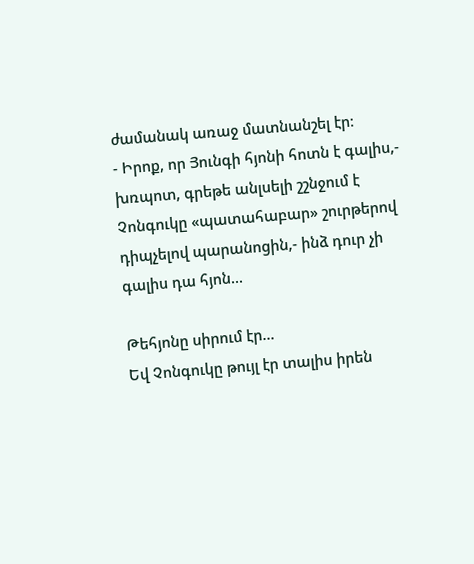ժամանակ առաջ մատնանշել էր։
- Իրոք, որ Յունգի հյոնի հոտն է գալիս,- խռպոտ, գրեթե անլսելի շշնջում է Չոնգուկը «պատահաբար» շուրթերով դիպչելով պարանոցին,- ինձ դուր չի գալիս դա հյոն...

Թեհյոնը սիրում էր...
Եվ Չոնգուկը թույլ էր տալիս իրեն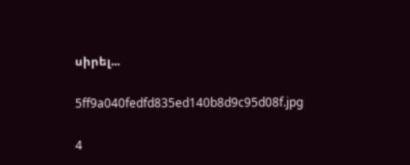սիրել...

5ff9a040fedfd835ed140b8d9c95d08f.jpg

4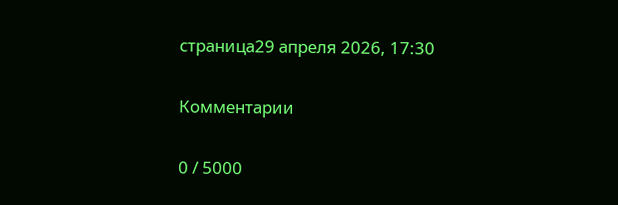страница29 апреля 2026, 17:30

Комментарии

0 / 5000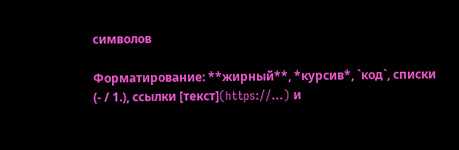символов

Форматирование: **жирный**, *курсив*, `код`, списки (- / 1.), ссылки [текст](https://…) и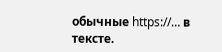обычные https://… в тексте.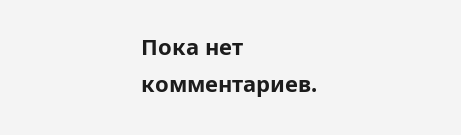Пока нет комментариев.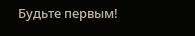Будьте первым!